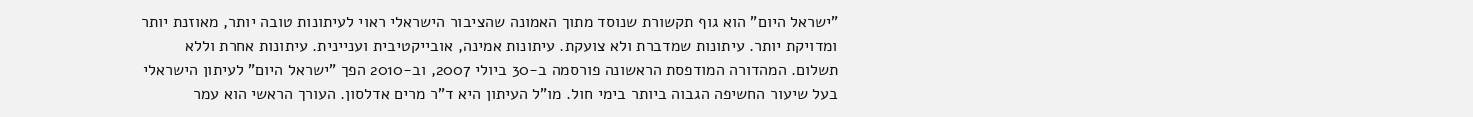"ישראל היום" הוא גוף תקשורת שנוסד מתוך האמונה שהציבור הישראלי ראוי לעיתונות טובה יותר, מאוזנת יותר ומדויקת יותר. עיתונות שמדברת ולא צועקת. עיתונות אמינה, אובייקטיבית ועניינית. עיתונות אחרת וללא תשלום. המהדורה המודפסת הראשונה פורסמה ב-30 ביולי 2007, וב-2010 הפך "ישראל היום" לעיתון הישראלי בעל שיעור החשיפה הגבוה ביותר בימי חול. מו"ל העיתון היא ד"ר מרים אדלסון. העורך הראשי הוא עמר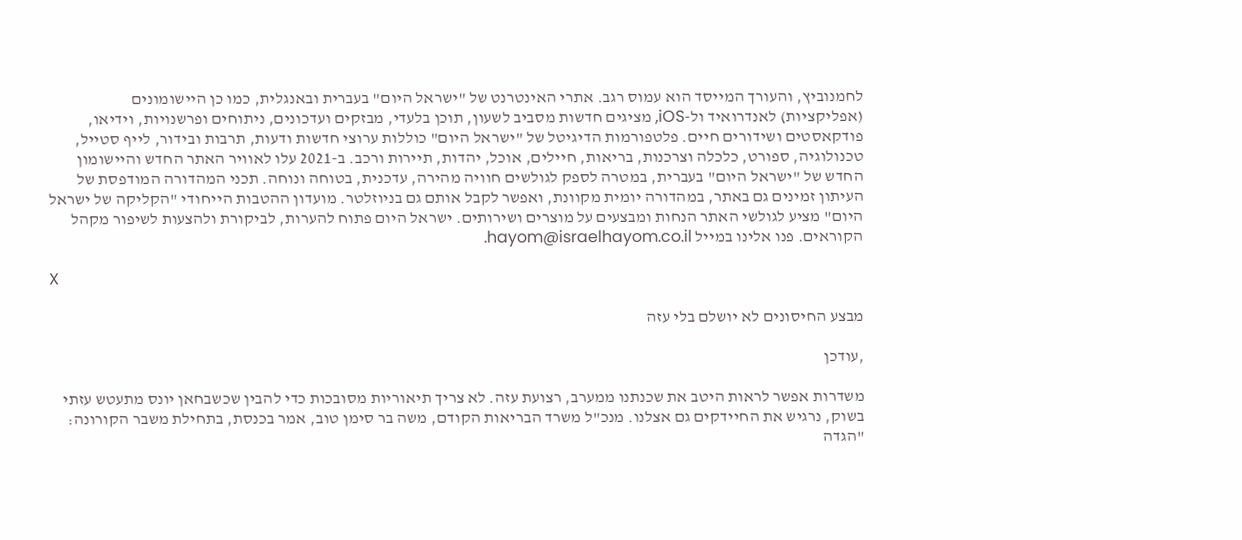לחמנוביץ, והעורך המייסד הוא עמוס רגב. אתרי האינטרנט של "ישראל היום" בעברית ובאנגלית, כמו כן היישומונים (אפליקציות) לאנדרואיד ול-iOS, מציגים חדשות מסביב לשעון, תוכן בלעדי, מבזקים ועדכונים, ניתוחים ופרשנויות, וידיאו, פודקאסטים ושידורים חיים. פלטפורמות הדיגיטל של "ישראל היום" כוללות ערוצי חדשות ודעות, תרבות ובידור, לייף סטייל, טכנולוגיה, ספורט, כלכלה וצרכנות, בריאות, חיילים, אוכל, יהדות, תיירות ורכב. ב-2021 עלו לאוויר האתר החדש והיישומון החדש של "ישראל היום" בעברית, במטרה לספק לגולשים חוויה מהירה, עדכנית, בטוחה ונוחה. תכני המהדורה המודפסת של העיתון זמינים גם באתר, במהדורה יומית מקוונת, ואפשר לקבל אותם גם בניוזלטר. מועדון ההטבות הייחודי "הקליקה של ישראל היום" מציע לגולשי האתר הנחות ומבצעים על מוצרים ושירותים. ישראל היום פתוח להערות, לביקורת ולהצעות לשיפור מקהל הקוראים. פנו אלינו במייל hayom@israelhayom.co.il.

X

מבצע החיסונים לא יושלם בלי עזה

,עודכן

משדרות אפשר לראות היטב את שכנתנו ממערב, רצועת עזה. לא צריך תיאוריות מסובכות כדי להבין שכשבחאן יונס מתעטש עזתי בשוק, נרגיש את החיידקים גם אצלנו. מנכ"ל משרד הבריאות הקודם, משה בר סימן טוב, אמר בכנסת, בתחילת משבר הקורונה: "הגדה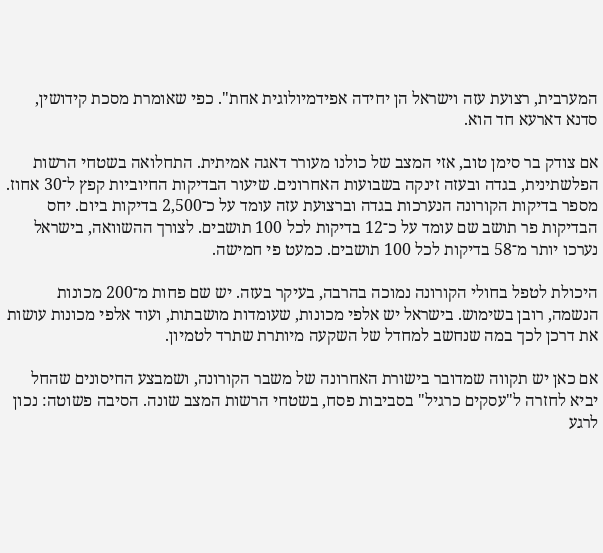המערבית, רצועת עזה וישראל הן יחידה אפידמיולוגית אחת". כפי שאומרת מסכת קידושין, סדנא דארעא חד הוא.

אם צודק בר סימן טוב, אזי המצב של כולנו מעורר דאגה אמיתית. התחלואה בשטחי הרשות הפלשתינית, בגדה ובעזה זינקה בשבועות האחרונים. שיעור הבדיקות החיוביות קפץ ל־30 אחוז. מספר בדיקות הקורונה הנערכות בגדה וברצועת עזה עומד על כ־2,500 בדיקות ביום. יחס הבדיקות פר תושב שם עומד על כ־12 בדיקות לכל 100 תושבים. לצורך ההשוואה, בישראל נערכו יותר מ־58 בדיקות לכל 100 תושבים. כמעט פי חמישה.

היכולת לטפל בחולי הקורונה נמוכה בהרבה, בעיקר בעזה. יש שם פחות מ־200 מכונות הנשמה, רובן בשימוש. בישראל יש אלפי מכונות, שעומדות מושבתות, ועוד אלפי מכונות עושות את דרכן לכך במה שנחשב למחדל של השקעה מיותרת שתרד לטמיון.

אם כאן יש תקווה שמדובר בישורת האחרונה של משבר הקורונה, ושמבצע החיסונים שהחל יביא לחזרה ל"עסקים כרגיל" בסביבות פסח, בשטחי הרשות המצב שונה. הסיבה פשוטה: נכון לרגע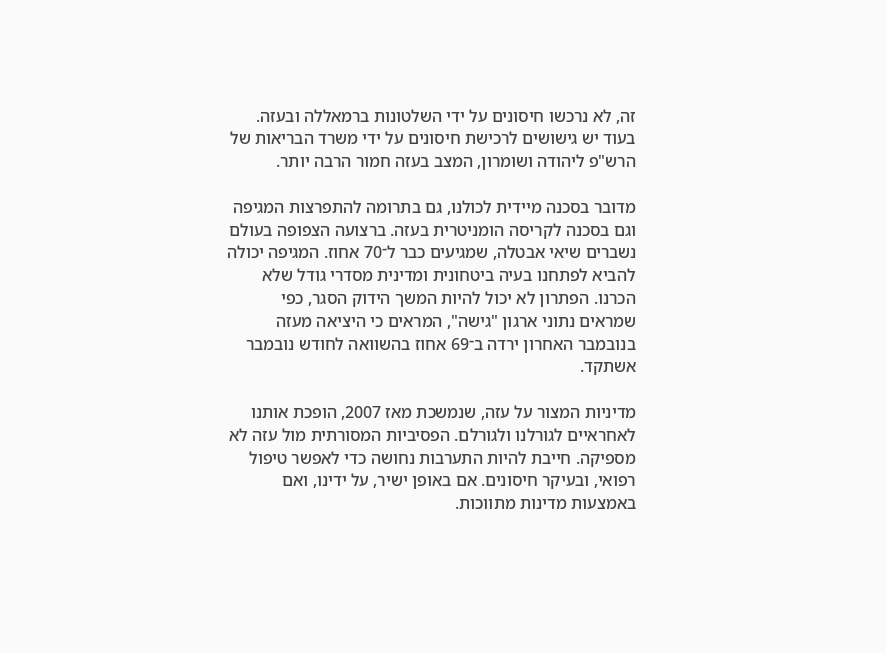זה, לא נרכשו חיסונים על ידי השלטונות ברמאללה ובעזה. בעוד יש גישושים לרכישת חיסונים על ידי משרד הבריאות של הרש"פ ליהודה ושומרון, המצב בעזה חמור הרבה יותר.

מדובר בסכנה מיידית לכולנו, גם בתרומה להתפרצות המגיפה וגם בסכנה לקריסה הומניטרית בעזה. ברצועה הצפופה בעולם נשברים שיאי אבטלה, שמגיעים כבר ל־70 אחוז. המגיפה יכולה להביא לפתחנו בעיה ביטחונית ומדינית מסדרי גודל שלא הכרנו. הפתרון לא יכול להיות המשך הידוק הסגר, כפי שמראים נתוני ארגון "גישה", המראים כי היציאה מעזה בנובמבר האחרון ירדה ב־69 אחוז בהשוואה לחודש נובמבר אשתקד.

מדיניות המצור על עזה, שנמשכת מאז 2007, הופכת אותנו לאחראיים לגורלנו ולגורלם. הפסיביות המסורתית מול עזה לא מספיקה. חייבת להיות התערבות נחושה כדי לאפשר טיפול רפואי, ובעיקר חיסונים. אם באופן ישיר, על ידינו, ואם באמצעות מדינות מתווכות.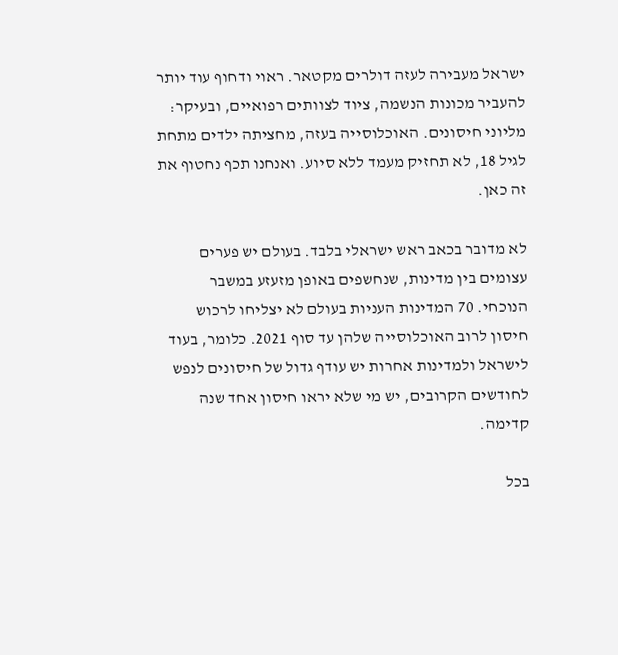ישראל מעבירה לעזה דולרים מקטאר. ראוי ודחוף עוד יותר להעביר מכונות הנשמה, ציוד לצוותים רפואיים, ובעיקר: מליוני חיסונים. האוכלוסייה בעזה, מחציתה ילדים מתחת לגיל 18, לא תחזיק מעמד ללא סיוע. ואנחנו תכף נחטוף את זה כאן.

לא מדובר בכאב ראש ישראלי בלבד. בעולם יש פערים עצומים בין מדינות, שנחשפים באופן מזעזע במשבר הנוכחי. 70 המדינות העניות בעולם לא יצליחו לרכוש חיסון לרוב האוכלוסייה שלהן עד סוף 2021. כלומר, בעוד לישראל ולמדינות אחרות יש עודף גדול של חיסונים לנפש לחודשים הקרובים, יש מי שלא יראו חיסון אחד שנה קדימה.

בכל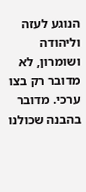הנוגע לעזה וליהודה ושומרון, לא מדובר רק בצו ערכי. מדובר בהבנה שכולנו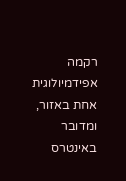רקמה אפידמיולוגית אחת באזור, ומדובר באינטרס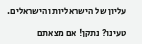עליון של הישראליות והישראלים.

טעינו? נתקן! אם מצאתם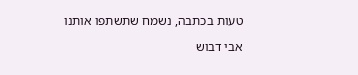טעות בכתבה, נשמח שתשתפו אותנו

אבי דבוש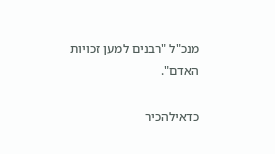מנכ"ל "רבנים למען זכויות האדם".

כדאילהכיר